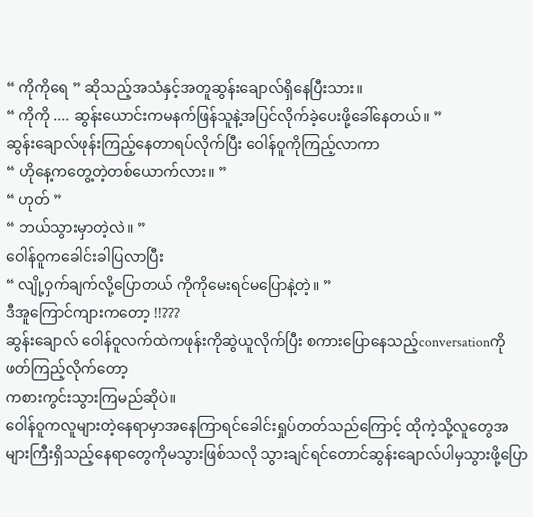“ ကိုကိုရေ ” ဆိုသည့်အသံနှင့်အတူဆွန်းချောလ်ရှိနေပြီးသား။
“ ကိုကို .... ဆွန်းယောင်းကမနက်ဖြန်သူနဲ့အပြင်လိုက်ခဲ့ပေးဖို့ခေါ်နေတယ်။ ”
ဆွန်းချောလ်ဖုန်းကြည့်နေတာရပ်လိုက်ပြီး ဝေါန်ဝူကိုကြည့်လာကာ
“ ဟိုနေ့ကတွေ့တဲ့တစ်ယောက်လား။ ”
“ ဟုတ် ”
“ ဘယ်သွားမှာတဲ့လဲ။ ”
ဝေါန်ဝူကခေါင်းခါပြလာပြီး
“ လျို့ဝှက်ချက်လို့ပြောတယ် ကိုကိုမေးရင်မပြောနဲ့တဲ့။ ”
ဒီအူကြောင်ကျားကတော့ !!???
ဆွန်းချောလ် ဝေါန်ဝူလက်ထဲကဖုန်းကိုဆွဲယူလိုက်ပြီး စကားပြောနေသည့်conversationကိုဖတ်ကြည့်လိုက်တော့
ကစားကွင်းသွားကြမည်ဆိုပဲ။
ဝေါန်ဝူကလူများတဲ့နေရာမှာအနေကြာရင်ခေါင်းရှုပ်တတ်သည်ကြောင့် ထိုကဲ့သို့လူတွေအများကြီးရှိသည့်နေရာတွေကိုမသွားဖြစ်သလို သွားချင်ရင်တောင်ဆွန်းချောလ်ပါမှသွားဖို့ပြော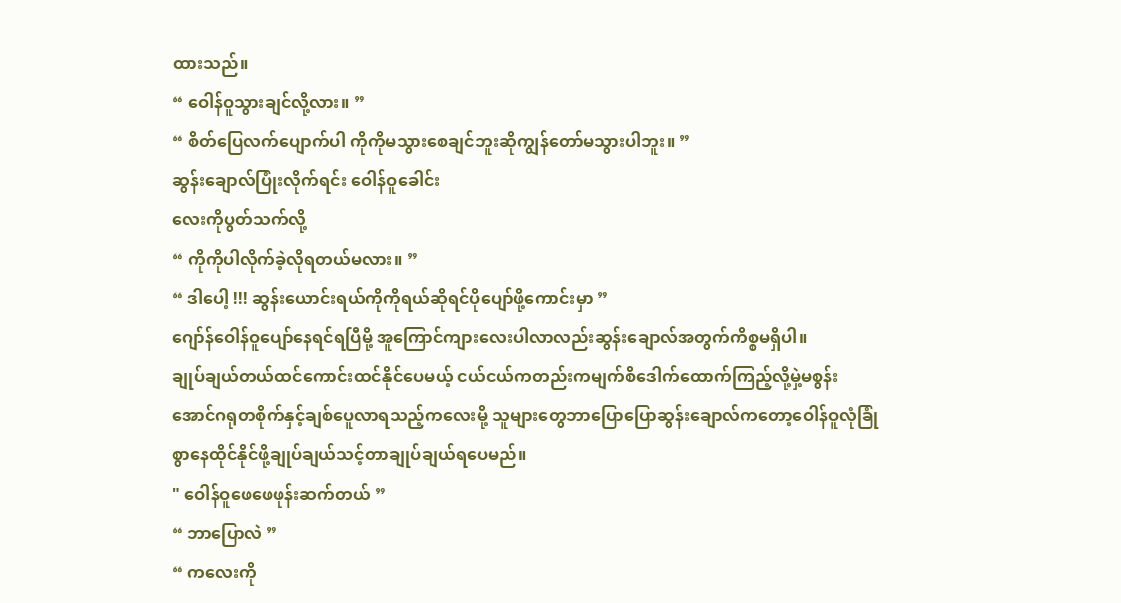ထားသည်။
“ ဝေါန်ဝူသွားချင်လို့လား။ ”
“ စိတ်ပြေလက်ပျောက်ပါ ကိုကိုမသွားစေချင်ဘူးဆိုကျွန်တော်မသွားပါဘူး။ ”
ဆွန်းချောလ်ပြုံးလိုက်ရင်း ဝေါန်ဝူခေါင်း
လေးကိုပွတ်သက်လို့
“ ကိုကိုပါလိုက်ခဲ့လိုရတယ်မလား။ ”
“ ဒါပေါ့ !!! ဆွန်းယောင်းရယ်ကိုကိုရယ်ဆိုရင်ပိုပျော်ဖို့ကောင်းမှာ ”
ဂျော်န်ဝေါန်ဝူပျော်နေရင်ရပြီမို့ အူကြောင်ကျားလေးပါလာလည်းဆွန်းချောလ်အတွက်ကိစ္စမရှိပါ။
ချုပ်ချယ်တယ်ထင်ကောင်းထင်နိုင်ပေမယ့် ငယ်ငယ်ကတည်းကမျက်စိဒေါက်ထောက်ကြည့်လို့မှဲ့မစွန်းအောင်ဂရုတစိုက်နှင့်ချစ်ပေူလာရသည့်ကလေးမို့ သူများတွေဘာပြောပြောဆွန်းချောလ်ကတော့ဝေါန်ဝူလုံခြုံစွာနေထိုင်နိုင်ဖို့ချုပ်ချယ်သင့်တာချုပ်ချယ်ရပေမည်။
" ဝေါန်ဝူဖေဖေဖုန်းဆက်တယ် ”
“ ဘာပြောလဲ ”
“ ကလေးကို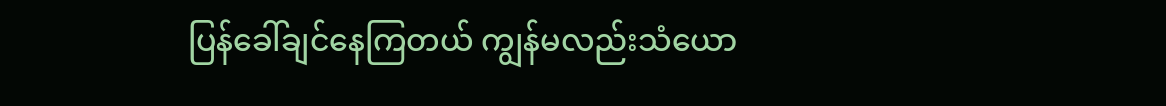ပြန်ခေါ်ချင်နေကြတယ် ကျွန်မလည်းသံယော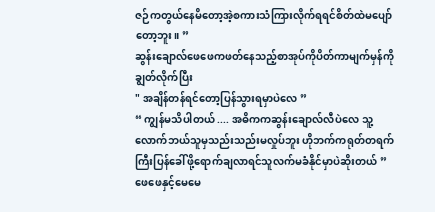ဇဉ်ကတွယ်နေမိတော့အဲ့စကားသံကြားလိုက်ရရင်စိတ်ထဲမပျော်တော့ဘူး။ ”
ဆွန်းချောလ်ဖေဖေကဖတ်နေသည့်စာအုပ်ကိုပိတ်ကာမျက်မှန်ကိုချွတ်လိုက်ပြီး
" အချိန်တန်ရင်တော့ပြန်သွားရမှာပဲလေ ”
“ ကျွန်မသိပါတယ် .... အဓိကကဆွန်းချောလ်လီပဲလေ သူ့လောက်ဘယ်သူမှသည်းသည်းမလှုပ်ဘူး ဟိုဘက်ကရုတ်တရက်ကြီးပြန်ခေါ်ဖို့ရောက်ချလာရင်သူလက်မခံနိုင်မှာပဲဆိုးတယ် ”
ဖေဖေနှင့်မေမေ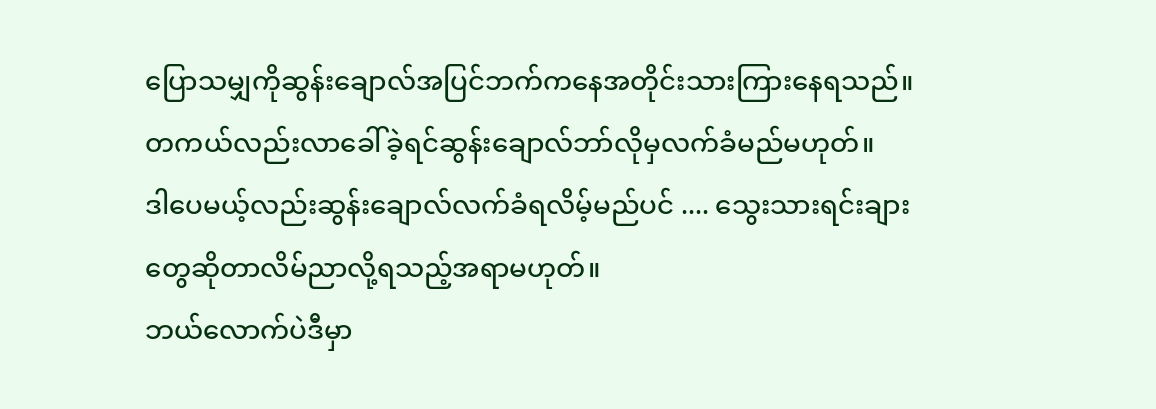ပြောသမျှကိုဆွန်းချောလ်အပြင်ဘက်ကနေအတိုင်းသားကြားနေရသည်။
တကယ်လည်းလာခေါ်ခဲ့ရင်ဆွန်းချောလ်ဘာ်လိုမှလက်ခံမည်မဟုတ်။
ဒါပေမယ့်လည်းဆွန်းချောလ်လက်ခံရလိမ့်မည်ပင် .... သွေးသားရင်းချားတွေဆိုတာလိမ်ညာလို့ရသည့်အရာမဟုတ်။
ဘယ်လောက်ပဲဒီမှာ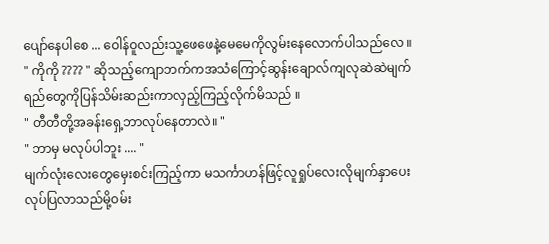ပျော်နေပါစေ ... ဝေါန်ဝူလည်းသူ့ဖေဖေနဲ့မေမေကိုလွမ်းနေလောက်ပါသည်လေ ။
" ကိုကို ???? " ဆိုသည့်ကျောဘက်ကအသံကြောင့်ဆွန်းချောလ်ကျလုဆဲဆဲမျက်ရည်တွေကိုပြန်သိမ်းဆည်းကာလှည့်ကြည့်လိုက်မိသည် ။
" တီတီတို့အခန်းရှေ့ဘာလုပ်နေတာလဲ။ "
" ဘာမှ မလုပ်ပါဘူး .... "
မျက်လုံးလေးတွေမှေးစင်းကြည့်ကာ မသင်္ကာဟန်ဖြင့်လူရှုပ်လေးလိုမျက်နှာပေးလုပ်ပြလာသည်မို့ဝမ်း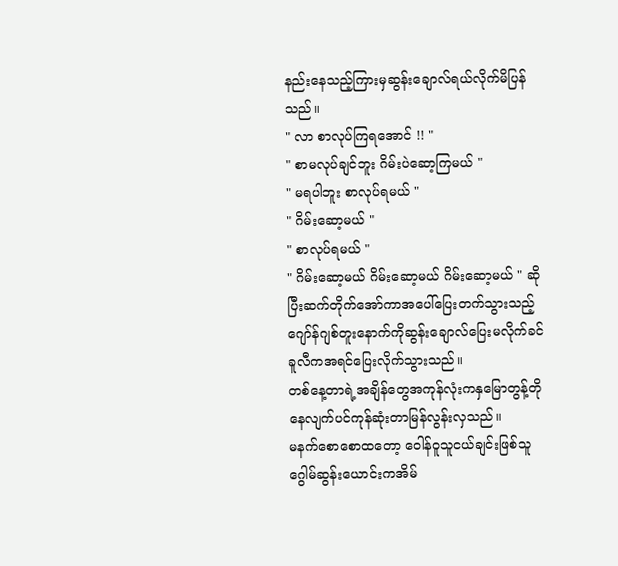နည်းနေသည့်ကြားမှဆွန်းချောလ်ရယ်လိုက်မိပြန်သည်။
" လာ စာလုပ်ကြရအောင် !! "
" စာမလုပ်ချင်ဘူး ဂိမ်းပဲဆော့ကြမယ် "
" မရပါဘူး စာလုပ်ရမယ် "
" ဂိမ်းဆော့မယ် "
" စာလုပ်ရမယ် "
" ဂိမ်းဆော့မယ် ဂိမ်းဆော့မယ် ဂိမ်းဆော့မယ် " ဆိုပြီးဆက်တိုက်အော်ကာအပေါ်ပြေးတက်သွားသည့် ဂျော်န်ဂျစ်တူးနောက်ကိုဆွန်းချောလ်ပြေးမလိုက်ခင် ခူလီကအရင်ပြေးလိုက်သွားသည်။
တစ်နေ့တာရဲ့အချိန်တွေအကုန်လုံးကနှမြောတွန့်တိုနေလျက်ပင်ကုန်ဆုံးတာမြန်လွန်းလှသည်။
မနက်စောစောထတော့ ဝေါန်ဝူသူငယ်ချင်းဖြစ်သူ ဂွေါမ်ဆွန်းယောင်းကအိမ်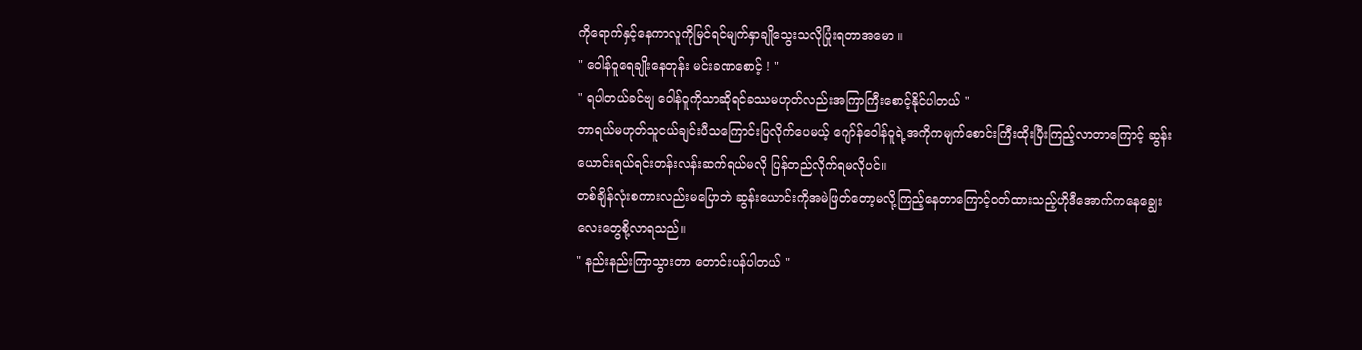ကိုရောက်နှင့်နေကာလူကိုမြင်ရင်မျက်နှာချိုသွေးသလိုပြုံးရတာအမော ။
" ဝေါန်ဝူရေချိုးနေတုန်း မင်းခဏစောင့် ! "
" ရပါတယ်ခင်ဗျ ဝေါန်ဝူကိုသာဆိုရင်ခဿမဟုတ်လည်းအကြာကြီးစောင့်နိုင်ပါတယ် "
ဘာရယ်မဟုတ်သူငယ်ချင်းပီသကြောင်းပြလိုက်ပေမယ့် ဂျော်န်ဝေါန်ဝူရဲ့အကိုကမျက်စောင်းကြီးထိုးပြီးကြည့်လာတာကြောင့် ဆွန်းယောင်းရယ်ရင်းတန်းလန်းဆက်ရယ်မလို ပြန်တည်လိုက်ရမလိုပင်။
တစ်ချိန်လုံးစကားလည်းမပြောဘဲ ဆွန်းယောင်းကိုအမဲဖြတ်တော့မလို့ကြည့်နေတာကြောင့်ဝတ်ထားသည့်ဟိုဒီအောက်ကနေချွေးလေးတွေစို့လာရသည်။
" နည်းနည်းကြာသွားတာ တောင်းပန်ပါတယ် "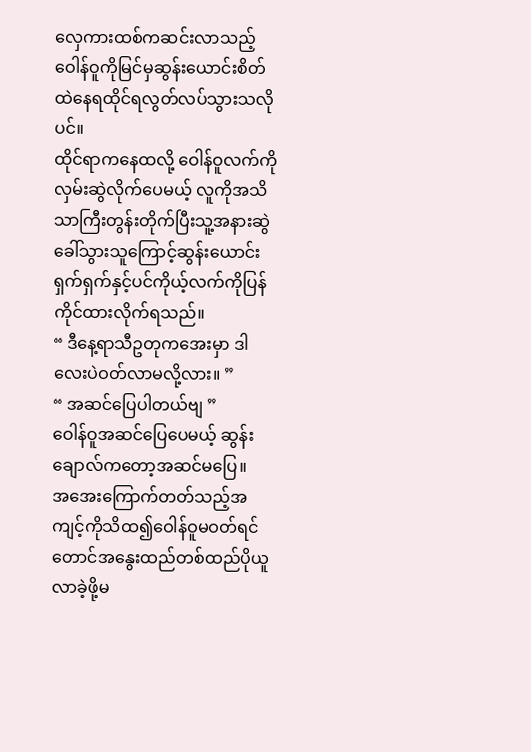လှေကားထစ်ကဆင်းလာသည့်ဝေါန်ဝူကိုမြင်မှဆွန်းယောင်းစိတ်ထဲနေရထိုင်ရလွတ်လပ်သွားသလိုပင်။
ထိုင်ရာကနေထလို့ ဝေါန်ဝူလက်ကိုလှမ်းဆွဲလိုက်ပေမယ့် လူကိုအသိသာကြီးတွန်းတိုက်ပြီးသူ့အနားဆွဲခေါ်သွားသူကြောင့်ဆွန်းယောင်းရှက်ရှက်နှင့်ပင်ကိုယ့်လက်ကိုပြန်ကိုင်ထားလိုက်ရသည်။
“ ဒီနေ့ရာသီဥတုကအေးမှာ ဒါလေးပဲဝတ်လာမလို့လား။ ”
“ အဆင်ပြေပါတယ်ဗျ ”
ဝေါန်ဝူအဆင်ပြေပေမယ့် ဆွန်းချောလ်ကတော့အဆင်မပြေ။
အအေးကြောက်တတ်သည့်အကျင့်ကိုသိထ၍ဝေါန်ဝူမဝတ်ရင်တောင်အနွေးထည်တစ်ထည်ပိုယူလာခဲ့ဖို့မ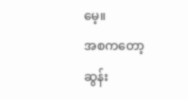မေ့။
အစကတော့ဆွန်း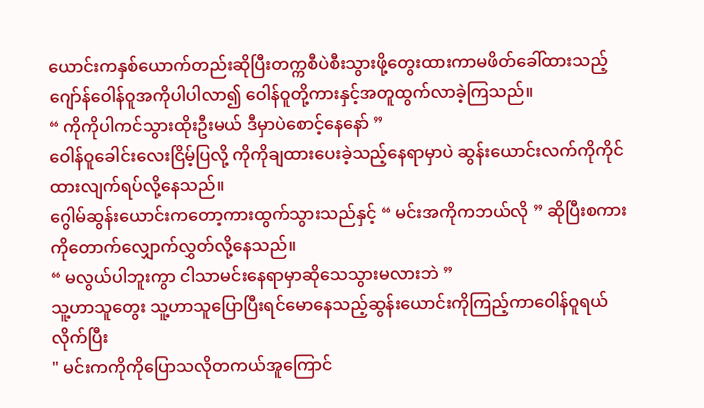ယောင်းကနှစ်ယောက်တည်းဆိုပြီးတက္ကစီပဲစီးသွားဖို့တွေးထားကာမဖိတ်ခေါ်ထားသည့် ဂျော်န်ဝေါန်ဝူအကိုပါပါလာ၍ ဝေါန်ဝူတို့ကားနှင့်အတူထွက်လာခဲ့ကြသည်။
“ ကိုကိုပါကင်သွားထိုးဦးမယ် ဒီမှာပဲစောင့်နေနော် ”
ဝေါန်ဝူခေါင်းလေးငြိမ့်ပြလို့ ကိုကိုချထားပေးခဲ့သည့်နေရာမှာပဲ ဆွန်းယောင်းလက်ကိုကိုင်ထားလျက်ရပ်လို့နေသည်။
ဂွေါမ်ဆွန်းယောင်းကတော့ကားထွက်သွားသည်နှင့် “ မင်းအကိုကဘယ်လို ” ဆိုပြီးစကားကိုတောက်လျှောက်လွှတ်လို့နေသည်။
“ မလွယ်ပါဘူးကွာ ငါသာမင်းနေရာမှာဆိုသေသွားမလားဘဲ ”
သူ့ဟာသူတွေး သူ့ဟာသူပြောပြီးရင်မောနေသည့်ဆွန်းယောင်းကိုကြည့်ကာဝေါန်ဝူရယ်လိုက်ပြီး
" မင်းကကိုကိုပြောသလိုတကယ်အူကြောင်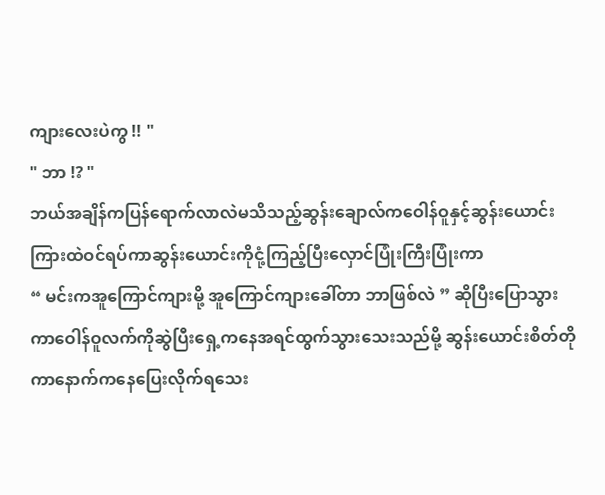ကျားလေးပဲကွ !! "
" ဘာ !? "
ဘယ်အချိန်ကပြန်ရောက်လာလဲမသိသည့်ဆွန်းချောလ်ကဝေါန်ဝူနှင့်ဆွန်းယောင်းကြားထဲဝင်ရပ်ကာဆွန်းယောင်းကိုငုံ့ကြည့်ပြီးလှောင်ပြုံးကြီးပြုံးကာ
“ မင်းကအူကြောင်ကျားမို့ အူကြောင်ကျားခေါ်တာ ဘာဖြစ်လဲ ” ဆိုပြီးပြောသွားကာဝေါန်ဝူလက်ကိုဆွဲပြီးရှေ့ကနေအရင်ထွက်သွားသေးသည်မို့ ဆွန်းယောင်းစိတ်တိုကာနောက်ကနေပြေးလိုက်ရသေး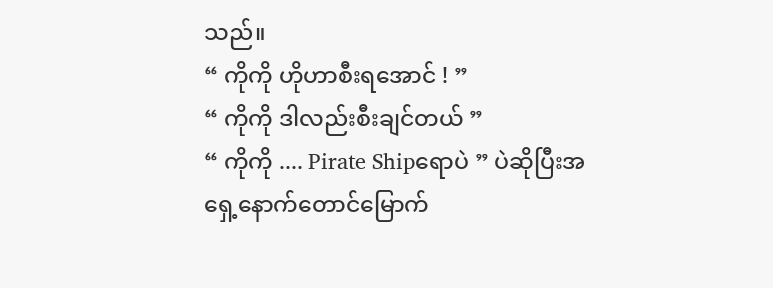သည်။
“ ကိုကို ဟိုဟာစီးရအောင် ! ”
“ ကိုကို ဒါလည်းစီးချင်တယ် ”
“ ကိုကို .... Pirate Shipရောပဲ ” ပဲဆိုပြီးအရှေ့နောက်တောင်မြောက်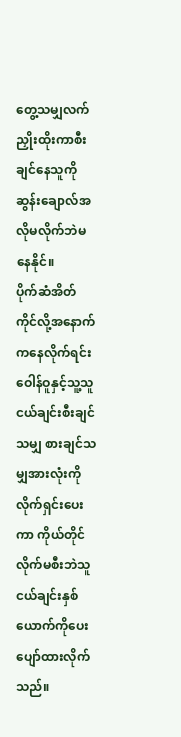တွေ့သမျှလက်ညှိုးထိုးကာစီးချင်နေသူကိုဆွန်းချောလ်အလိုမလိုက်ဘဲမနေနိုင်။
ပိုက်ဆံအိတ်ကိုင်လို့အနောက်ကနေလိုက်ရင်း ဝေါန်ဝူနှင့်သူ့သူငယ်ချင်းစီးချင်သမျှ စားချင်သမျှအားလုံးကိုလိုက်ရှင်းပေးကာ ကိုယ်တိုင်လိုက်မစီးဘဲသူငယ်ချင်းနှစ်ယောက်ကိုပေးပျော်ထားလိုက်သည်။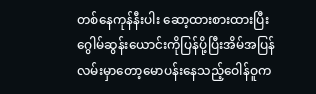တစ်နေကုန်နီးပါး ဆော့ထားစားထားပြီးဂွေါမ်ဆွန်းယောင်းကိုပြန်ပို့ပြီးအိမ်အပြန်လမ်းမှာတော့မောပန်းနေသည့်ဝေါန်ဝူက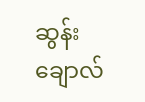ဆွန်းချောလ်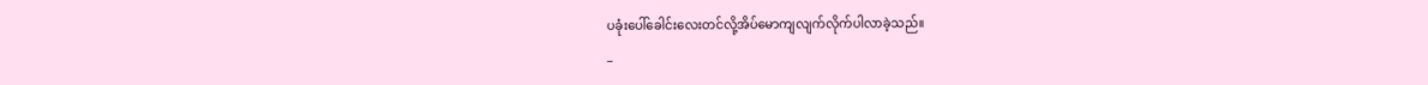ပခုံးပေါ်ခေါင်းလေးတင်လို့အိပ်မောကျလျက်လိုက်ပါလာခဲ့သည်။
_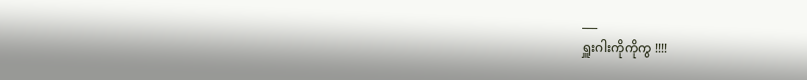___
ရှူးဂါးကိုကိုကွ !!!!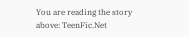You are reading the story above: TeenFic.Net